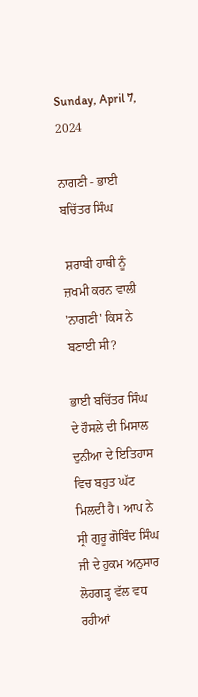Sunday, April 7, 2024

ਨਾਗਣੀ - ਭਾਈ ਬਚਿੱਤਰ ਸਿੰਘ

 ਸ਼ਰਾਬੀ ਹਾਥੀ ਨੂੰ ਜ਼ਖਮੀ ਕਰਨ ਵਾਲੀ 'ਨਾਗਣੀ' ਕਿਸ ਨੇ ਬਣਾਈ ਸੀ?

ਭਾਈ ਬਚਿੱਤਰ ਸਿੰਘ ਦੇ ਹੌਸਲੇ ਦੀ ਮਿਸਾਲ ਦੁਨੀਆ ਦੇ ਇਤਿਹਾਸ ਵਿਚ ਬਹੁਤ ਘੱਟ ਮਿਲਦੀ ਹੈ। ਆਪ ਨੇ ਸ੍ਰੀ ਗੁਰੂ ਗੋਬਿੰਦ ਸਿੰਘ ਜੀ ਦੇ ਹੁਕਮ ਅਨੁਸਾਰ ਲੋਹਗੜ੍ਹ ਵੱਲ ਵਧ ਰਹੀਆਂ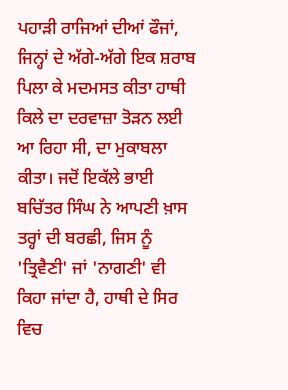ਪਹਾੜੀ ਰਾਜਿਆਂ ਦੀਆਂ ਫੌਜਾਂ, ਜਿਨ੍ਹਾਂ ਦੇ ਅੱਗੇ-ਅੱਗੇ ਇਕ ਸ਼ਰਾਬ ਪਿਲਾ ਕੇ ਮਦਮਸਤ ਕੀਤਾ ਹਾਥੀ ਕਿਲੇ ਦਾ ਦਰਵਾਜ਼ਾ ਤੋੜਨ ਲਈ ਆ ਰਿਹਾ ਸੀ, ਦਾ ਮੁਕਾਬਲਾ ਕੀਤਾ। ਜਦੋਂ ਇਕੱਲੇ ਭਾਈ ਬਚਿੱਤਰ ਸਿੰਘ ਨੇ ਆਪਣੀ ਖ਼ਾਸ ਤਰ੍ਹਾਂ ਦੀ ਬਰਛੀ, ਜਿਸ ਨੂੰ 'ਤ੍ਰਿਵੈਣੀ' ਜਾਂ 'ਨਾਗਣੀ' ਵੀ ਕਿਹਾ ਜਾਂਦਾ ਹੈ, ਹਾਥੀ ਦੇ ਸਿਰ ਵਿਚ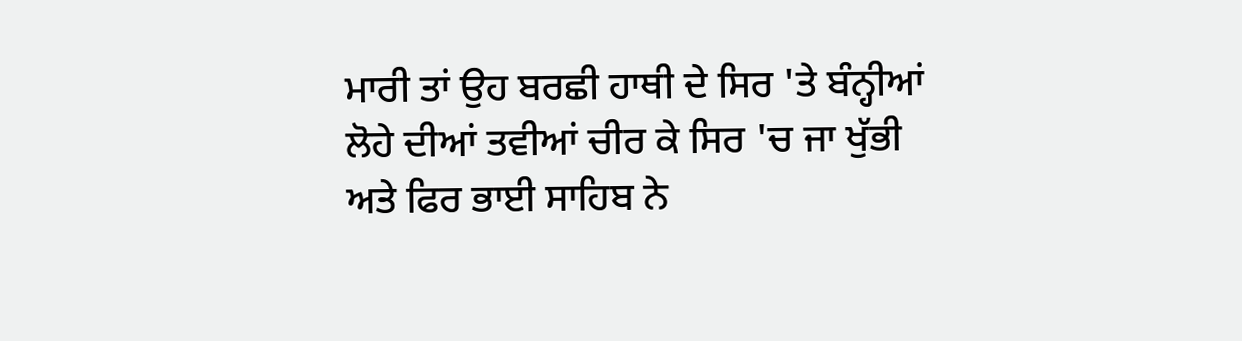ਮਾਰੀ ਤਾਂ ਉਹ ਬਰਛੀ ਹਾਥੀ ਦੇ ਸਿਰ 'ਤੇ ਬੰਨ੍ਹੀਆਂ ਲੋਹੇ ਦੀਆਂ ਤਵੀਆਂ ਚੀਰ ਕੇ ਸਿਰ 'ਚ ਜਾ ਖੁੱਭੀ ਅਤੇ ਫਿਰ ਭਾਈ ਸਾਹਿਬ ਨੇ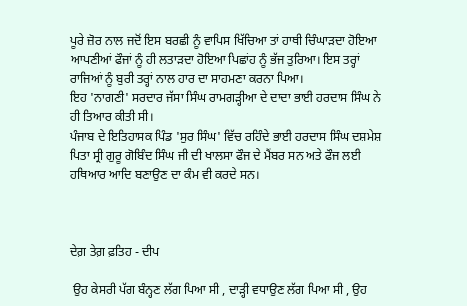ਪੂਰੇ ਜ਼ੋਰ ਨਾਲ ਜਦੋਂ ਇਸ ਬਰਛੀ ਨੂੰ ਵਾਪਿਸ ਖਿੱਚਿਆ ਤਾਂ ਹਾਥੀ ਚਿੰਘਾੜਦਾ ਹੋਇਆ ਆਪਣੀਆਂ ਫੌਜਾਂ ਨੂੰ ਹੀ ਲਤਾੜਦਾ ਹੋਇਆ ਪਿਛਾਂਹ ਨੂੰ ਭੱਜ ਤੁਰਿਆ। ਇਸ ਤਰ੍ਹਾਂ ਰਾਜਿਆਂ ਨੂੰ ਬੁਰੀ ਤਰ੍ਹਾਂ ਨਾਲ ਹਾਰ ਦਾ ਸਾਹਮਣਾ ਕਰਨਾ ਪਿਆ।
ਇਹ 'ਨਾਗਣੀ' ਸਰਦਾਰ ਜੱਸਾ ਸਿੰਘ ਰਾਮਗੜ੍ਹੀਆ ਦੇ ਦਾਦਾ ਭਾਈ ਹਰਦਾਸ ਸਿੰਘ ਨੇ ਹੀ ਤਿਆਰ ਕੀਤੀ ਸੀ।
ਪੰਜਾਬ ਦੇ ਇਤਿਹਾਸਕ ਪਿੰਡ 'ਸੁਰ ਸਿੰਘ' ਵਿੱਚ ਰਹਿੰਦੇ ਭਾਈ ਹਰਦਾਸ ਸਿੰਘ ਦਸ਼ਮੇਸ਼ ਪਿਤਾ ਸ੍ਰੀ ਗੁਰੂ ਗੋਬਿੰਦ ਸਿੰਘ ਜੀ ਦੀ ਖਾਲਸਾ ਫੌਜ ਦੇ ਮੈਂਬਰ ਸਨ ਅਤੇ ਫੌਜ ਲਈ ਹਥਿਆਰ ਆਦਿ ਬਣਾਉਣ ਦਾ ਕੰਮ ਵੀ ਕਰਦੇ ਸਨ।



ਦੇਗ਼ ਤੇਗ਼ ਫ਼ਤਿਹ - ਦੀਪ

 ਉਹ ਕੇਸਰੀ ਪੱਗ ਬੰਨ੍ਹਣ ਲੱਗ ਪਿਆ ਸੀ , ਦਾੜ੍ਹੀ ਵਧਾਉਣ ਲੱਗ ਪਿਆ ਸੀ , ਉਹ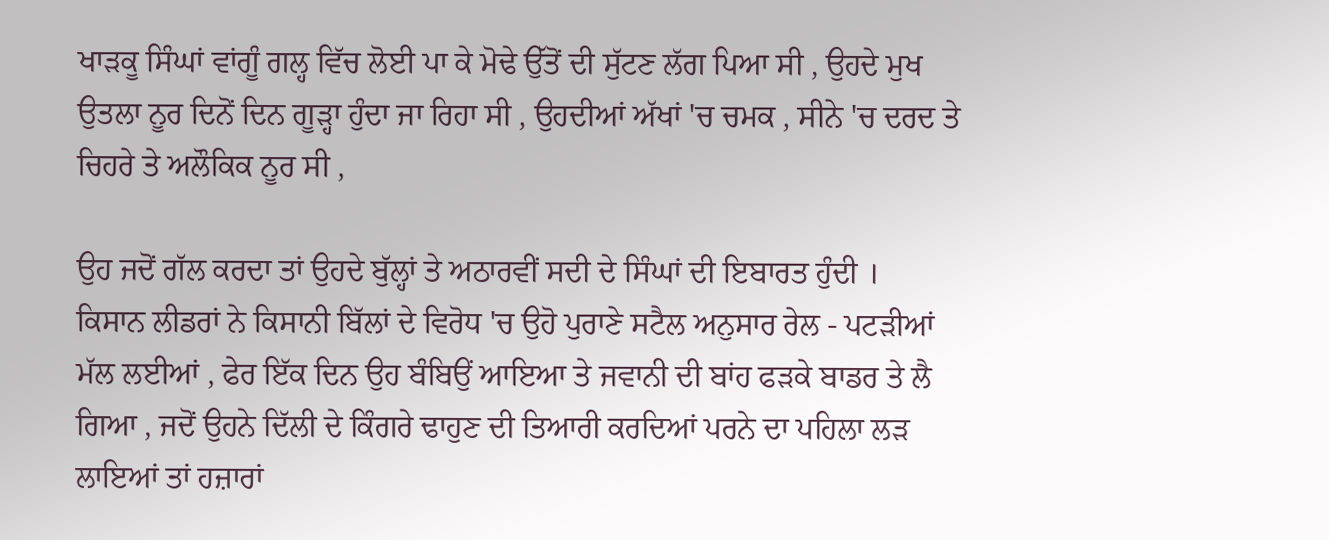ਖਾੜਕੂ ਸਿੰਘਾਂ ਵਾਂਗੂੰ ਗਲ੍ਹ ਵਿੱਚ ਲੋਈ ਪਾ ਕੇ ਮੋਢੇ ਉੱਤੋਂ ਦੀ ਸੁੱਟਣ ਲੱਗ ਪਿਆ ਸੀ , ਉਹਦੇ ਮੁਖ ਉਤਲਾ ਨੂਰ ਦਿਨੋਂ ਦਿਨ ਗੂੜ੍ਹਾ ਹੁੰਦਾ ਜਾ ਰਿਹਾ ਸੀ , ਉਹਦੀਆਂ ਅੱਖਾਂ 'ਚ ਚਮਕ , ਸੀਨੇ 'ਚ ਦਰਦ ਤੇ ਚਿਹਰੇ ਤੇ ਅਲੌਕਿਕ ਨੂਰ ਸੀ ,

ਉਹ ਜਦੋਂ ਗੱਲ ਕਰਦਾ ਤਾਂ ਉਹਦੇ ਬੁੱਲ੍ਹਾਂ ਤੇ ਅਠਾਰਵੀਂ ਸਦੀ ਦੇ ਸਿੰਘਾਂ ਦੀ ਇਬਾਰਤ ਹੁੰਦੀ ।
ਕਿਸਾਨ ਲੀਡਰਾਂ ਨੇ ਕਿਸਾਨੀ ਬਿੱਲਾਂ ਦੇ ਵਿਰੋਧ 'ਚ ਉਹੋ ਪੁਰਾਣੇ ਸਟੈਲ ਅਨੁਸਾਰ ਰੇਲ - ਪਟੜੀਆਂ ਮੱਲ ਲਈਆਂ , ਫੇਰ ਇੱਕ ਦਿਨ ਉਹ ਬੰਬਿਉਂ ਆਇਆ ਤੇ ਜਵਾਨੀ ਦੀ ਬਾਂਹ ਫੜਕੇ ਬਾਡਰ ਤੇ ਲੈ ਗਿਆ , ਜਦੋਂ ਉਹਨੇ ਦਿੱਲੀ ਦੇ ਕਿੰਗਰੇ ਢਾਹੁਣ ਦੀ ਤਿਆਰੀ ਕਰਦਿਆਂ ਪਰਨੇ ਦਾ ਪਹਿਲਾ ਲੜ ਲਾਇਆਂ ਤਾਂ ਹਜ਼ਾਰਾਂ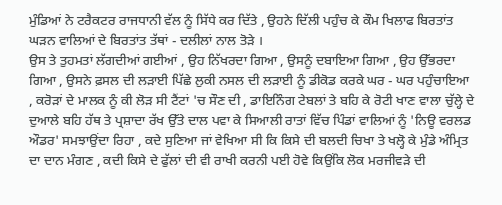ਮੁੰਡਿਆਂ ਨੇ ਟਰੈਕਟਰ ਰਾਜਧਾਨੀ ਵੱਲ ਨੂੰ ਸਿੱਧੇ ਕਰ ਦਿੱਤੇ , ਉਹਨੇ ਦਿੱਲੀ ਪਹੁੰਚ ਕੇ ਕੌਮ ਖਿਲਾਫ ਬਿਰਤਾਂਤ ਘੜਨ ਵਾਲਿਆਂ ਦੇ ਬਿਰਤਾਂਤ ਤੱਥਾਂ - ਦਲੀਲਾਂ ਨਾਲ ਤੋੜੇ ।
ਉਸ ਤੇ ਤੁਹਮਤਾਂ ਲੱਗਦੀਆਂ ਗਈਆਂ , ਉਹ ਨਿੱਖਰਦਾ ਗਿਆ , ਉਸਨੂੰ ਦਬਾਇਆ ਗਿਆ , ਉਹ ਉੱਭਰਦਾ ਗਿਆ , ਉਸਨੇ ਫ਼ਸਲ ਦੀ ਲੜਾਈ ਪਿੱਛੇ ਲੁਕੀ ਨਸਲ ਦੀ ਲੜਾਈ ਨੂੰ ਡੀਕੋਡ ਕਰਕੇ ਘਰ - ਘਰ ਪਹੁੰਚਾਇਆ , ਕਰੋੜਾਂ ਦੇ ਮਾਲਕ ਨੂੰ ਕੀ ਲੋੜ ਸੀ ਟੈਂਟਾਂ 'ਚ ਸੌਣ ਦੀ , ਡਾਇਨਿੰਗ ਟੇਬਲਾਂ ਤੇ ਬਹਿ ਕੇ ਰੋਟੀ ਖਾਣ ਵਾਲਾ ਚੁੱਲ੍ਹੇ ਦੇ ਦੁਆਲੇ ਬਹਿ ਹੱਥ ਤੇ ਪ੍ਰਸ਼ਾਦਾ ਰੱਖ ਉੱਤੇ ਦਾਲ ਪਵਾ ਕੇ ਸਿਆਲੀ ਰਾਤਾਂ ਵਿੱਚ ਪਿੰਡਾਂ ਵਾਲਿਆਂ ਨੂੰ 'ਨਿਊ ਵਰਲਡ ਔਡਰ' ਸਮਝਾਉਂਦਾ ਰਿਹਾ , ਕਦੇ ਸੁਣਿਆ ਜਾਂ ਵੇਖਿਆ ਸੀ ਕਿ ਕਿਸੇ ਦੀ ਬਲਦੀ ਚਿਖਾ ਤੇ ਖਲ੍ਹੋ ਕੇ ਮੁੰਡੇ ਅੰਮ੍ਰਿਤ ਦਾ ਦਾਨ ਮੰਗਣ , ਕਦੀ ਕਿਸੇ ਦੇ ਫੁੱਲਾਂ ਦੀ ਵੀ ਰਾਖੀ ਕਰਨੀ ਪਈ ਹੋਵੇ ਕਿਉਂਕਿ ਲੋਕ ਮਰਜੀਵੜੇ ਦੀ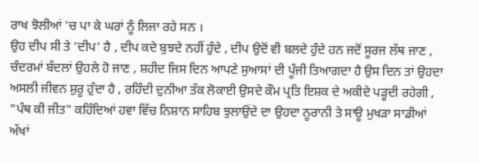ਰਾਖ ਝੋਲੀਆਂ 'ਚ ਪਾ ਕੇ ਘਰਾਂ ਨੂੰ ਲਿਜਾ ਰਹੇ ਸਨ ।
ਉਹ ਦੀਪ ਸੀ ਤੇ 'ਦੀਪ' ਹੈ , ਦੀਪ ਕਦੇ ਬੁਝਦੇ ਨਹੀਂ ਹੁੰਦੇ , ਦੀਪ ਉਦੋਂ ਵੀ ਬਲਦੇ ਹੁੰਦੇ ਹਨ ਜਦੋਂ ਸੂਰਜ ਲੱਥ ਜਾਣ , ਚੰਦਰਮਾਂ ਬੱਦਲਾਂ ਉਹਲੇ ਹੋ ਜਾਣ , ਸ਼ਹੀਦ ਜਿਸ ਦਿਨ ਆਪਣੇ ਸੁਆਸਾਂ ਦੀ ਪੂੰਜੀ ਤਿਆਗਦਾ ਹੈ ਉਸ ਦਿਨ ਤਾਂ ਉਹਦਾ ਅਸਲੀ ਜੀਵਨ ਸ਼ੁਰੂ ਹੁੰਦਾ ਹੈ , ਰਹਿੰਦੀ ਦੁਨੀਆ ਤੱਕ ਲੋਕਾਈ ਉਸਦੇ ਕੌਮ ਪ੍ਰਤਿ ਇਸ਼ਕ ਦੇ ਅਕੀਦੇ ਪੜ੍ਹਦੀ ਰਹੇਗੀ , "ਪੰਥ ਕੀ ਜੀਤ" ਕਹਿੰਦਿਆਂ ਹਵਾ ਵਿੱਚ ਨਿਸ਼ਾਨ ਸਾਹਿਬ ਝੁਲਾਉਂਦੇ ਦਾ ਉਹਦਾ ਨੂਰਾਨੀ ਤੇ ਸਾਊ ਮੁਖੜਾ ਸਾਡੀਆਂ ਅੱਖਾਂ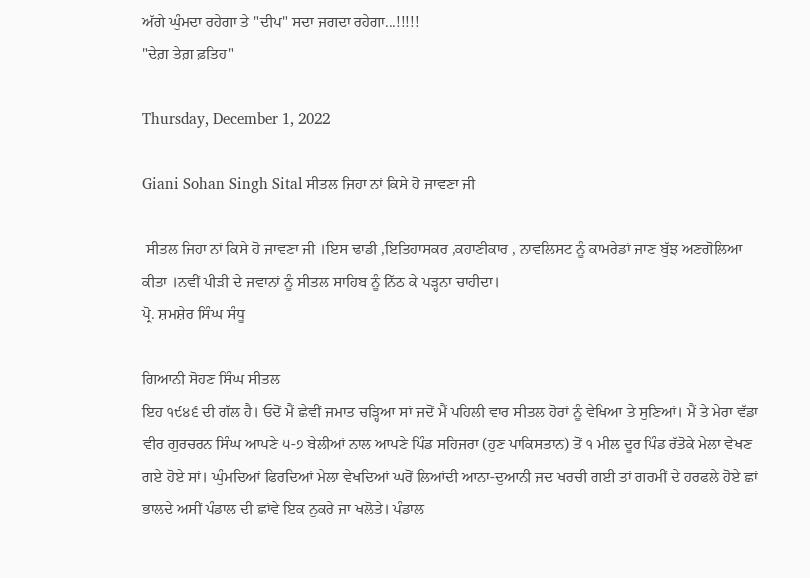ਅੱਗੇ ਘੁੰਮਦਾ ਰਹੇਗਾ ਤੇ "ਦੀਪ" ਸਦਾ ਜਗਦਾ ਰਹੇਗਾ...!!!!!
"ਦੇਗ਼ ਤੇਗ਼ ਫ਼ਤਿਹ"

Thursday, December 1, 2022

Giani Sohan Singh Sital ਸੀਤਲ ਜਿਹਾ ਨਾਂ ਕਿਸੇ ਹੋ ਜਾਵਣਾ ਜੀ

 ਸੀਤਲ ਜਿਹਾ ਨਾਂ ਕਿਸੇ ਹੋ ਜਾਵਣਾ ਜੀ ।ਇਸ ਢਾਡੀ ,ਇਤਿਹਾਸਕਰ ,ਕਹਾਣੀਕਾਰ , ਨਾਵਲਿਸਟ ਨੂੰ ਕਾਮਰੇਡਾਂ ਜਾਣ ਬੁੱਝ ਅਣਗੋਲਿਆ ਕੀਤਾ ।ਨਵੀਂ ਪੀੜੀ ਦੇ ਜਵਾਨਾਂ ਨੂੰ ਸੀਤਲ ਸਾਹਿਬ ਨੂੰ ਨਿੱਠ ਕੇ ਪੜ੍ਹਨਾ ਚਾਹੀਦਾ।
ਪ੍ਰੋ. ਸ਼ਮਸ਼ੇਰ ਸਿੰਘ ਸੰਧੂ

ਗਿਆਨੀ ਸੋਹਣ ਸਿੰਘ ਸੀਤਲ
ਇਹ ੧੯੪੬ ਦੀ ਗੱਲ ਹੈ। ਓਦੋਂ ਮੈਂ ਛੇਵੀਂ ਜਮਾਤ ਚੜ੍ਹਿਆ ਸਾਂ ਜਦੋਂ ਮੈਂ ਪਹਿਲੀ ਵਾਰ ਸੀਤਲ ਹੋਰਾਂ ਨੂੰ ਵੇਖਿਆ ਤੇ ਸੁਣਿਆਂ। ਮੈਂ ਤੇ ਮੇਰਾ ਵੱਡਾ ਵੀਰ ਗੁਰਚਰਨ ਸਿੰਘ ਆਪਣੇ ੫-੭ ਬੇਲੀਆਂ ਨਾਲ ਆਪਣੇ ਪਿੰਡ ਸਹਿਜਰਾ (ਹੁਣ ਪਾਕਿਸਤਾਨ) ਤੋਂ ੧ ਮੀਲ ਦੂਰ ਪਿੰਡ ਰੱਤੋਕੇ ਮੇਲਾ ਵੇਖਣ ਗਏ ਹੋਏ ਸਾਂ। ਘੁੰਮਦਿਆਂ ਫਿਰਦਿਆਂ ਮੇਲਾ ਵੇਖਦਿਆਂ ਘਰੋਂ ਲਿਆਂਦੀ ਆਨਾ-ਦੁਆਨੀ ਜਦ ਖਰਚੀ ਗਈ ਤਾਂ ਗਰਮੀਂ ਦੇ ਹਰਫਲੇ ਹੋਏ ਛਾਂ ਭਾਲਦੇ ਅਸੀਂ ਪੰਡਾਲ ਦੀ ਛਾਂਵੇ ਇਕ ਨੁਕਰੇ ਜਾ ਖਲੋਤੇ। ਪੰਡਾਲ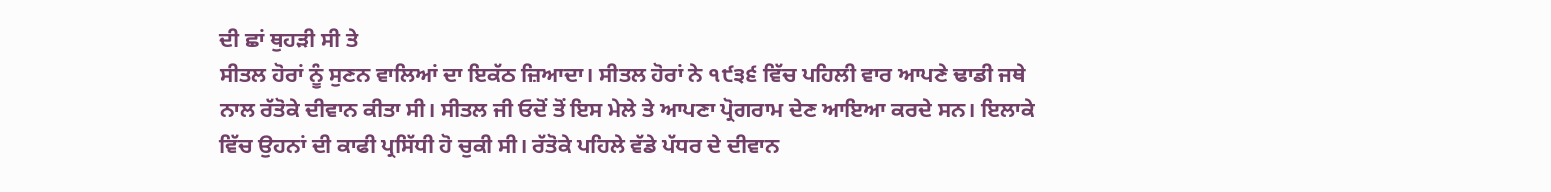ਦੀ ਛਾਂ ਥੁਹੜੀ ਸੀ ਤੇ
ਸੀਤਲ ਹੋਰਾਂ ਨੂੰ ਸੁਣਨ ਵਾਲਿਆਂ ਦਾ ਇਕੱਠ ਜ਼ਿਆਦਾ। ਸੀਤਲ ਹੋਰਾਂ ਨੇ ੧੯੩੬ ਵਿੱਚ ਪਹਿਲੀ ਵਾਰ ਆਪਣੇ ਢਾਡੀ ਜਥੇ ਨਾਲ ਰੱਤੋਕੇ ਦੀਵਾਨ ਕੀਤਾ ਸੀ। ਸੀਤਲ ਜੀ ਓਦੋਂ ਤੋਂ ਇਸ ਮੇਲੇ ਤੇ ਆਪਣਾ ਪ੍ਰੋਗਰਾਮ ਦੇਣ ਆਇਆ ਕਰਦੇ ਸਨ। ਇਲਾਕੇ ਵਿੱਚ ਉਹਨਾਂ ਦੀ ਕਾਫੀ ਪ੍ਰਸਿੱਧੀ ਹੋ ਚੁਕੀ ਸੀ। ਰੱਤੋਕੇ ਪਹਿਲੇ ਵੱਡੇ ਪੱਧਰ ਦੇ ਦੀਵਾਨ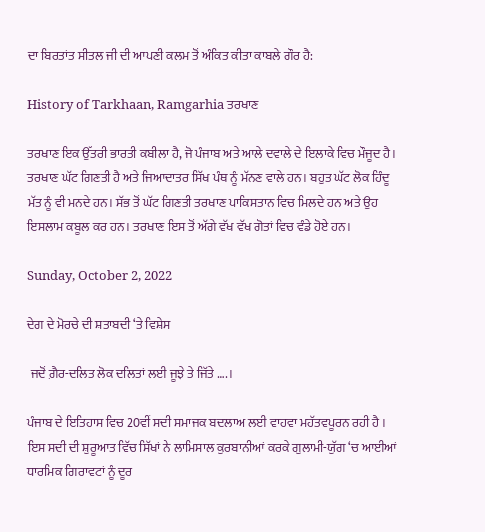ਦਾ ਬਿਰਤਾਂਤ ਸੀਤਲ ਜੀ ਦੀ ਆਪਣੀ ਕਲਮ ਤੋਂ ਅੰਕਿਤ ਕੀਤਾ ਕਾਬਲੇ ਗੌਰ ਹੈ:

History of Tarkhaan, Ramgarhia ਤਰਖਾਣ

ਤਰਖਾਣ ਇਕ ਉੱਤਰੀ ਭਾਰਤੀ ਕਬੀਲਾ ਹੈ, ਜੋ ਪੰਜਾਬ ਅਤੇ ਆਲੇ ਦਵਾਲੇ ਦੇ ਇਲਾਕੇ ਵਿਚ ਮੌਜੂਦ ਹੈ। ਤਰਖਾਣ ਘੱਟ ਗਿਣਤੀ ਹੈ ਅਤੇ ਜਿਆਦਾਤਰ ਸਿੱਖ ਪੰਥ ਨੂੰ ਮੱਨਣ ਵਾਲੇ ਹਨ। ਬਹੁਤ ਘੱਟ ਲੋਕ ਹਿੰਦੂ ਮੱਤ ਨੂੰ ਵੀ ਮਨਦੇ ਹਨ। ਸੱਭ ਤੋਂ ਘੱਟ ਗਿਣਤੀ ਤਰਖਾਣ ਪਾਕਿਸਤਾਨ ਵਿਚ ਮਿਲਦੇ ਹਨ ਅਤੇ ਉਹ ਇਸਲਾਮ ਕਬੂਲ ਕਰ ਹਨ। ਤਰਖਾਣ ਇਸ ਤੋਂ ਅੱਗੇ ਵੱਖ ਵੱਖ ਗੋਤਾਂ ਵਿਚ ਵੰਡੇ ਹੋਏ ਹਨ।

Sunday, October 2, 2022

ਦੇਗ ਦੇ ਮੋਰਚੇ ਦੀ ਸ਼ਤਾਬਦੀ ‘ਤੇ ਵਿਸ਼ੇਸ

 ਜਦੋਂ ਗ਼ੈਰ-ਦਲਿਤ ਲੋਕ ਦਲਿਤਾਂ ਲਈ ਜੂਝੇ ਤੇ ਜਿੱਤੇ ….।

ਪੰਜਾਬ ਦੇ ਇਤਿਹਾਸ ਵਿਚ 20ਵੀਂ ਸਦੀ ਸਮਾਜਕ ਬਦਲਾਅ ਲਈ ਵਾਹਵਾ ਮਹੱਤਵਪੂਰਨ ਰਹੀ ਹੈ । ਇਸ ਸਦੀ ਦੀ ਸ਼ੁਰੂਆਤ ਵਿੱਚ ਸਿੱਖਾਂ ਨੇ ਲਾਮਿਸਾਲ ਕੁਰਬਾਨੀਆਂ ਕਰਕੇ ਗੁਲਾਮੀ-ਯੁੱਗ ‘ਚ ਆਈਆਂ ਧਾਰਮਿਕ ਗਿਰਾਵਟਾਂ ਨੂੰ ਦੂਰ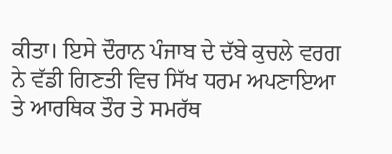ਕੀਤਾ। ਇਸੇ ਦੌਰਾਨ ਪੰਜਾਬ ਦੇ ਦੱਬੇ ਕੁਚਲੇ ਵਰਗ ਨੇ ਵੱਡੀ ਗਿਣਤੀ ਵਿਚ ਸਿੱਖ ਧਰਮ ਅਪਣਾਇਆ ਤੇ ਆਰਥਿਕ ਤੌਰ ਤੇ ਸਮਰੱਥ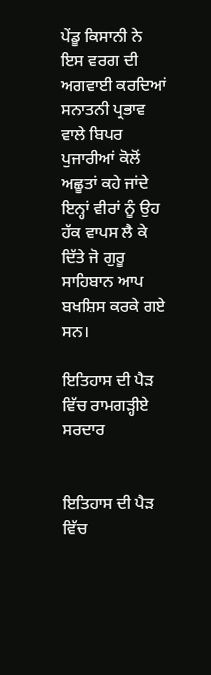ਪੇਂਡੂ ਕਿਸਾਨੀ ਨੇ ਇਸ ਵਰਗ ਦੀ ਅਗਵਾਈ ਕਰਦਿਆਂ ਸਨਾਤਨੀ ਪ੍ਰਭਾਵ ਵਾਲੇ ਬਿਪਰ ਪੁਜਾਰੀਆਂ ਕੋਲੋਂ ਅਛੂਤਾਂ ਕਹੇ ਜਾਂਦੇ ਇਨ੍ਹਾਂ ਵੀਰਾਂ ਨੂੰ ਉਹ ਹੱਕ ਵਾਪਸ ਲੈ ਕੇ ਦਿੱਤੇ ਜੋ ਗੁਰੂ ਸਾਹਿਬਾਨ ਆਪ ਬਖਸ਼ਿਸ ਕਰਕੇ ਗਏ ਸਨ।

ਇਤਿਹਾਸ ਦੀ ਪੈੜ ਵਿੱਚ ਰਾਮਗੜ੍ਹੀਏ ਸਰਦਾਰ


ਇਤਿਹਾਸ ਦੀ ਪੈੜ ਵਿੱਚ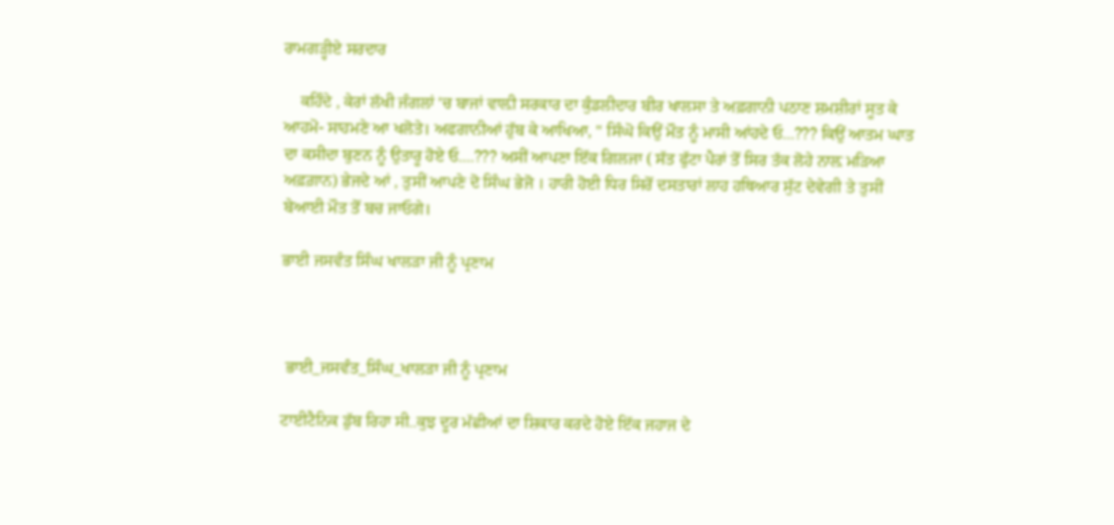ਰਾਮਗੜ੍ਹੀਏ ਸਰਦਾਰ

    ਕਹਿੰਦੇ , ਕੇਰਾਂ ਲੱਖੀ ਜੰਗਲਾਂ 'ਚ ਬਾਜਾਂ ਵਾਲ਼ੀ ਸਰਕਾਰ ਦਾ ਕੁੰਡਲੀਦਾਰ ਬੀਰ ਖਾਲਸਾ ਤੇ ਅਫ਼ਗਾਨੀ ਪਠਾਣ ਸ਼ਮਸ਼ੀਰਾਂ ਸੂਤ ਕੇ ਆਹਮੋ- ਸਾਹਮਣੇ ਆ ਖਲੋਤੇ। ਅਫਗਾਨੀਆਂ ਹੁੱਬ ਕੇ ਆਖਿਆ, " ਸਿੰਘੋ ਕਿਉਂ ਮੌਤ ਨੂੰ ਮਾਸੀ ਆਂਹਦੇ ਓ...??? ਕਿਉਂ ਆਤਮ ਘਾਤ ਦਾ ਕਸੀਦਾ ਬੁਣਨ ਨੂੰ ਉਤਾਰੂ ਹੋਏ ਓ....??? ਅਸੀਂ ਆਪਣਾ ਇੱਕ ਗਿਲਜਾ ( ਸੱਤ ਫੁੱਟਾ ਪੈਰਾਂ ਤੋਂ ਸਿਰ ਤੱਕ ਲੋਹੇ ਨਾਲ਼ ਮੜਿਆ ਅਫ਼ਗ਼ਾਨ) ਭੇਜਦੇ ਆਂ , ਤੁਸੀਂ ਆਪਣੇ ਦੋ ਸਿੰਘ ਭੇਜੋ । ਹਾਰੀ ਹੋਈ ਧਿਰ ਸਿਰੋਂ ਦਸਤਾਰਾਂ ਲਾਹ ਹਥਿਆਰ ਸੁੱਟ ਦੇਵੇਗੀ ਤੇ ਤੁਸੀਂ ਬੇਆਈ ਮੌਤ ਤੋਂ ਬਚ ਜਾਓਗੇ।

ਭਾਈ ਜਸਵੰਤ ਸਿੰਘ ਖਾਲੜਾ ਜੀ ਨੂੰ ਪ੍ਰਣਾਮ



 ਭਾਈ_ਜਸਵੰਤ_ਸਿੰਘ_ਖਾਲੜਾ ਜੀ ਨੂੰ ਪ੍ਰਣਾਮ

ਟਾਈਟੈਨਿਕ ਡੁੱਬ ਰਿਹਾ ਸੀ..ਕੁਝ ਦੂਰ ਮੱਛੀਆਂ ਦਾ ਸ਼ਿਕਾਰ ਕਰਦੇ ਹੋਏ ਇੱਕ ਜਹਾਜ ਦੇ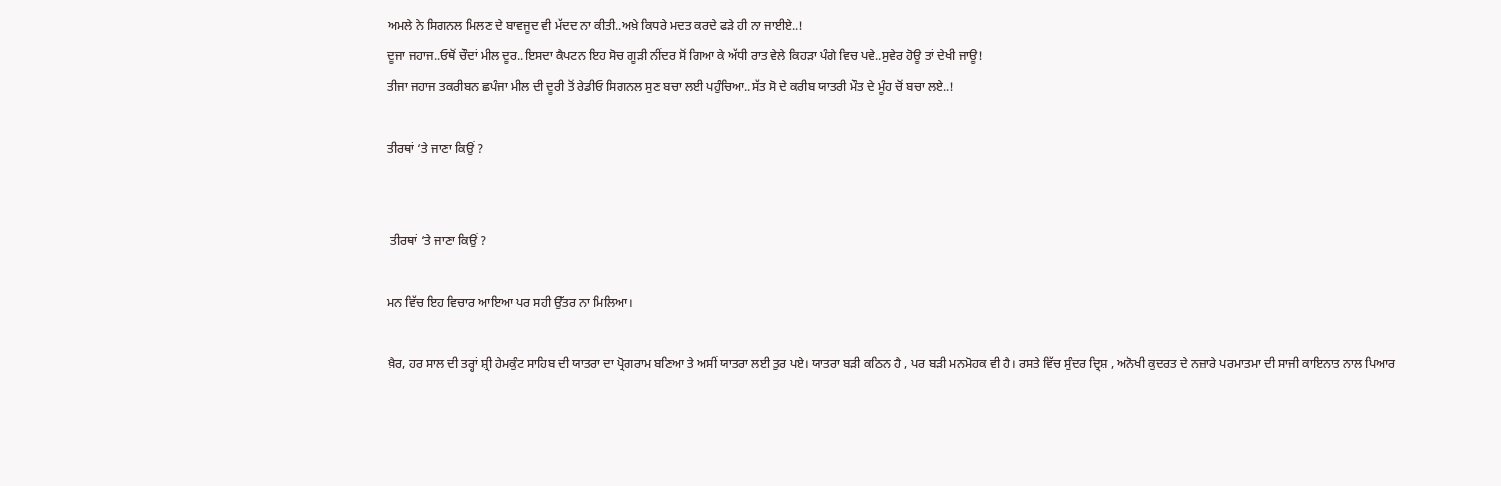ਅਮਲੇ ਨੇ ਸਿਗਨਲ ਮਿਲਣ ਦੇ ਬਾਵਜੂਦ ਵੀ ਮੱਦਦ ਨਾ ਕੀਤੀ..ਅਖ਼ੇ ਕਿਧਰੇ ਮਦਤ ਕਰਦੇ ਫੜੇ ਹੀ ਨਾ ਜਾਈਏ..!
ਦੂਜਾ ਜਹਾਜ..ਓਥੋਂ ਚੌਦਾਂ ਮੀਲ ਦੂਰ..ਇਸਦਾ ਕੈਪਟਨ ਇਹ ਸੋਚ ਗੂੜੀ ਨੀਂਦਰ ਸੋਂ ਗਿਆ ਕੇ ਅੱਧੀ ਰਾਤ ਵੇਲੇ ਕਿਹੜਾ ਪੰਗੇ ਵਿਚ ਪਵੇ..ਸੁਵੇਰ ਹੋਊ ਤਾਂ ਦੇਖੀ ਜਾਊ!
ਤੀਜਾ ਜਹਾਜ ਤਕਰੀਬਨ ਛਪੰਜਾ ਮੀਲ ਦੀ ਦੂਰੀ ਤੋਂ ਰੇਡੀਓ ਸਿਗਨਲ ਸੁਣ ਬਚਾ ਲਈ ਪਹੁੰਚਿਆ..ਸੱਤ ਸੋ ਦੇ ਕਰੀਬ ਯਾਤਰੀ ਮੌਤ ਦੇ ਮੂੰਹ ਚੋਂ ਬਚਾ ਲਏ..!

ਤੀਰਥਾਂ ‘ਤੇ ਜਾਣਾ ਕਿਉਂ ?


 ਤੀਰਥਾਂ ‘ਤੇ ਜਾਣਾ ਕਿਉਂ ?

ਮਨ ਵਿੱਚ ਇਹ ਵਿਚਾਰ ਆਇਆ ਪਰ ਸਹੀ ਉੱਤਰ ਨਾ ਮਿਲਿਆ।

ਖ਼ੈਰ, ਹਰ ਸਾਲ ਦੀ ਤਰ੍ਹਾਂ ਸ਼੍ਰੀ ਹੇਮਕੁੰਟ ਸਾਹਿਬ ਦੀ ਯਾਤਰਾ ਦਾ ਪ੍ਰੋਗਰਾਮ ਬਣਿਆ ਤੇ ਅਸੀਂ ਯਾਤਰਾ ਲਈ ਤੁਰ ਪਏ। ਯਾਤਰਾ ਬੜੀ ਕਠਿਨ ਹੈ , ਪਰ ਬੜੀ ਮਨਮੋਹਕ ਵੀ ਹੈ। ਰਸਤੇ ਵਿੱਚ ਸੁੰਦਰ ਦ੍ਰਿਸ਼ , ਅਨੋਖੀ ਕੁਦਰਤ ਦੇ ਨਜ਼ਾਰੇ ਪਰਮਾਤਮਾ ਦੀ ਸਾਜੀ ਕਾਇਨਾਤ ਨਾਲ ਪਿਆਰ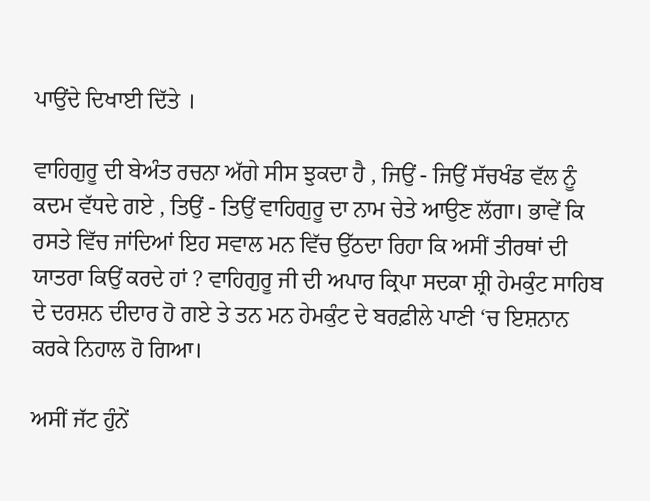ਪਾਉਂਦੇ ਦਿਖਾਈ ਦਿੱਤੇ ।

ਵਾਹਿਗੁਰੂ ਦੀ ਬੇਅੰਤ ਰਚਨਾ ਅੱਗੇ ਸੀਸ ਝੁਕਦਾ ਹੈ , ਜਿਉਂ - ਜਿਉਂ ਸੱਚਖੰਡ ਵੱਲ ਨੂੰ ਕਦਮ ਵੱਧਦੇ ਗਏ , ਤਿਉਂ - ਤਿਉਂ ਵਾਹਿਗੁਰੂ ਦਾ ਨਾਮ ਚੇਤੇ ਆਉਣ ਲੱਗਾ। ਭਾਵੇਂ ਕਿ ਰਸਤੇ ਵਿੱਚ ਜਾਂਦਿਆਂ ਇਹ ਸਵਾਲ ਮਨ ਵਿੱਚ ਉੱਠਦਾ ਰਿਹਾ ਕਿ ਅਸੀਂ ਤੀਰਥਾਂ ਦੀ ਯਾਤਰਾ ਕਿਉਂ ਕਰਦੇ ਹਾਂ ? ਵਾਹਿਗੁਰੂ ਜੀ ਦੀ ਅਪਾਰ ਕ੍ਰਿਪਾ ਸਦਕਾ ਸ਼੍ਰੀ ਹੇਮਕੁੰਟ ਸਾਹਿਬ ਦੇ ਦਰਸ਼ਨ ਦੀਦਾਰ ਹੋ ਗਏ ਤੇ ਤਨ ਮਨ ਹੇਮਕੁੰਟ ਦੇ ਬਰਫ਼ੀਲੇ ਪਾਣੀ ‘ਚ ਇਸ਼ਨਾਨ ਕਰਕੇ ਨਿਹਾਲ ਹੋ ਗਿਆ।

ਅਸੀਂ ਜੱਟ ਹੁੰਨੇਂ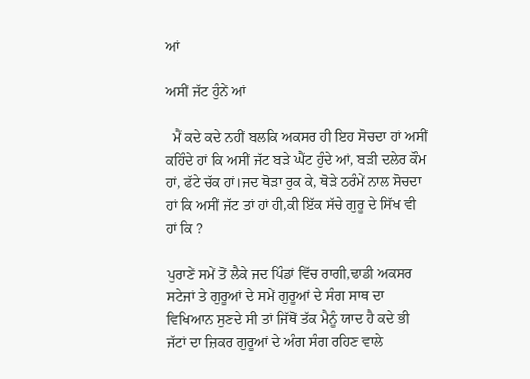ਆਂ

ਅਸੀਂ ਜੱਟ ਹੁੰਨੇਂ ਆਂ

  ਮੈਂ ਕਦੇ ਕਦੇ ਨਹੀਂ ਬਲਕਿ ਅਕਸਰ ਹੀ ਇਹ ਸੋਚਦਾ ਹਾਂ ਅਸੀਂ ਕਹਿੰਦੇ ਹਾਂ ਕਿ ਅਸੀਂ ਜੱਟ ਬੜੇ ਘੈਂਟ ਹੁੰਦੇ ਆਂ, ਬੜੀ ਦਲੇਰ ਕੌਮ ਹਾਂ, ਫੱਟੇ ਚੱਕ ਹਾਂ।ਜਦ ਥੋੜਾ ਰੁਕ ਕੇ, ਥੋੜੇ ਠਰੰਮੇਂ ਨਾਲ ਸੋਚਦਾ ਹਾਂ ਕਿ ਅਸੀਂ ਜੱਟ ਤਾਂ ਹਾਂ ਹੀ,ਕੀ ਇੱਕ ਸੱਚੇ ਗੁਰੂ ਦੇ ਸਿੱਖ ਵੀ ਹਾਂ ਕਿ ?

ਪੁਰਾਣੇਂ ਸਮੇਂ ਤੋਂ ਲੈਕੇ ਜਦ ਪਿੰਡਾਂ ਵਿੱਚ ਰਾਗੀ,ਢਾਡੀ ਅਕਸਰ ਸਟੇਜਾਂ ਤੇ ਗੁਰੂਆਂ ਦੇ ਸਮੇਂ ਗੁਰੂਆਂ ਦੇ ਸੰਗ ਸਾਥ ਦਾ ਵਿਖਿਆਨ ਸੁਣਦੇ ਸੀ ਤਾਂ ਜਿੱਥੋਂ ਤੱਕ ਮੈਨੂੰ ਯਾਦ ਹੈ ਕਦੇ ਭੀ ਜੱਟਾਂ ਦਾ ਜ਼ਿਕਰ ਗੁਰੂਆਂ ਦੇ ਅੰਗ ਸੰਗ ਰਹਿਣ ਵਾਲੇ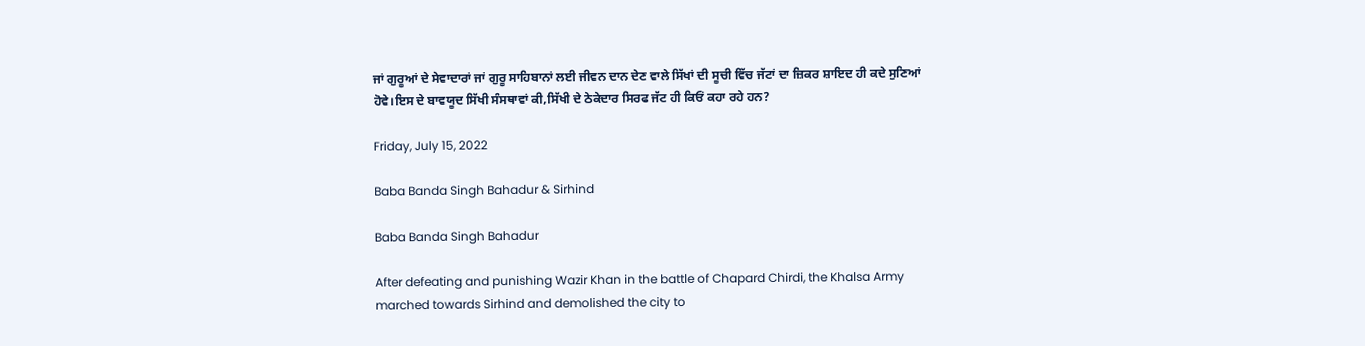ਜਾਂ ਗੁਰੂਆਂ ਦੇ ਸੇਵਾਦਾਰਾਂ ਜਾਂ ਗੁਰੂ ਸਾਹਿਬਾਨਾਂ ਲਈ ਜੀਵਨ ਦਾਨ ਦੇਣ ਵਾਲੇ ਸਿੱਖਾਂ ਦੀ ਸੂਚੀ ਵਿੱਚ ਜੱਟਾਂ ਦਾ ਜ਼ਿਕਰ ਸ਼ਾਇਦ ਹੀ ਕਦੇ ਸੁਣਿਆਂ ਹੋਵੇ।ਇਸ ਦੇ ਬਾਵਯੂਦ ਸਿੱਖੀ ਸੰਸਥਾਵਾਂ ਕੀ,ਸਿੱਖੀ ਦੇ ਠੇਕੇਦਾਰ ਸਿਰਫ ਜੱਟ ਹੀ ਕਿਓਂ ਕਹਾ ਰਹੇ ਹਨ?

Friday, July 15, 2022

Baba Banda Singh Bahadur & Sirhind

Baba Banda Singh Bahadur

After defeating and punishing Wazir Khan in the battle of Chapard Chirdi, the Khalsa Army marched towards Sirhind and demolished the city to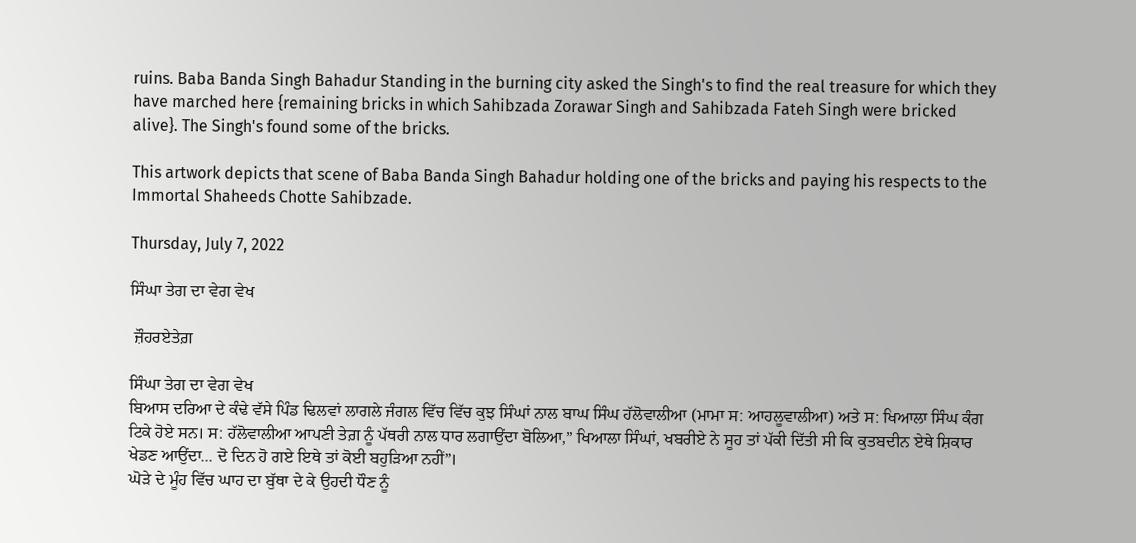ruins. Baba Banda Singh Bahadur Standing in the burning city asked the Singh's to find the real treasure for which they have marched here {remaining bricks in which Sahibzada Zorawar Singh and Sahibzada Fateh Singh were bricked alive}. The Singh's found some of the bricks.

This artwork depicts that scene of Baba Banda Singh Bahadur holding one of the bricks and paying his respects to the Immortal Shaheeds Chotte Sahibzade.

Thursday, July 7, 2022

ਸਿੰਘਾ ਤੇਗ ਦਾ ਵੇਗ ਵੇਖ

 ਜ਼ੌਹਰਏਤੇਗ਼

ਸਿੰਘਾ ਤੇਗ ਦਾ ਵੇਗ ਵੇਖ
ਬਿਆਸ ਦਰਿਆ ਦੇ ਕੰਢੇ ਵੱਸੇ ਪਿੰਡ ਢਿਲਵਾਂ ਲਾਗਲੇ ਜੰਗਲ ਵਿੱਚ ਵਿੱਚ ਕੁਝ ਸਿੰਘਾਂ ਨਾਲ ਬਾਘ ਸਿੰਘ ਹੱਲੋਵਾਲੀਆ (ਮਾਮਾ ਸ: ਆਹਲੂਵਾਲੀਆ) ਅਤੇ ਸ: ਖਿਆਲਾ ਸਿੰਘ ਕੰਗ ਟਿਕੇ ਹੋਏ ਸਨ। ਸ: ਹੱਲੋਵਾਲੀਆ ਆਪਣੀ ਤੇਗ਼ ਨੂੰ ਪੱਥਰੀ ਨਾਲ ਧਾਰ ਲਗਾਉਂਦਾ ਬੋਲਿਆ,” ਖਿਆਲਾ ਸਿੰਘਾਂ, ਖਬਰੀਏ ਨੇ ਸੂਹ ਤਾਂ ਪੱਕੀ ਦਿੱਤੀ ਸੀ ਕਿ ਕੁਤਬਦੀਨ ਏਥੇ ਸ਼ਿਕਾਰ ਖੇਡਣ ਆਉਂਦਾ... ਦੋ ਦਿਨ ਹੋ ਗਏ ਇਥੇ ਤਾਂ ਕੋਈ ਬਹੁੜਿਆ ਨਹੀਂ”।
ਘੋੜੇ ਦੇ ਮੂੰਹ ਵਿੱਚ ਘਾਹ ਦਾ ਬੁੱਥਾ ਦੇ ਕੇ ਉਹਦੀ ਧੌਣ ਨੂੰ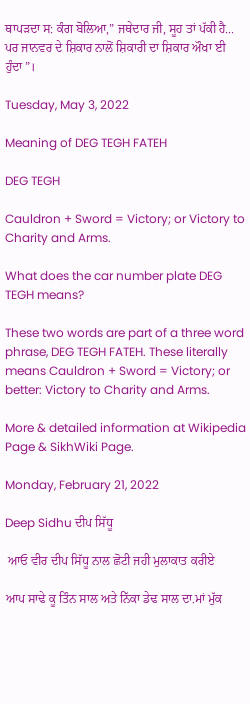ਥਾਪੜਦਾ ਸ: ਕੰਗ ਬੋਲਿਆ,” ਜਥੇਦਾਰ ਜੀ, ਸੂਹ ਤਾਂ ਪੱਕੀ ਹੈ... ਪਰ ਜਾਨਵਰ ਦੇ ਸ਼ਿਕਾਰ ਨਾਲੋਂ ਸ਼ਿਕਾਰੀ ਦਾ ਸ਼ਿਕਾਰ ਔਖਾ ਈ ਹੁੰਦਾ”।

Tuesday, May 3, 2022

Meaning of DEG TEGH FATEH

DEG TEGH

Cauldron + Sword = Victory; or Victory to Charity and Arms.

What does the car number plate DEG TEGH means?

These two words are part of a three word phrase, DEG TEGH FATEH. These literally means Cauldron + Sword = Victory; or better: Victory to Charity and Arms.

More & detailed information at Wikipedia Page & SikhWiki Page.

Monday, February 21, 2022

Deep Sidhu ਦੀਪ ਸਿੱਧੂ

 ਆਓ ਵੀਰ ਦੀਪ ਸਿੱਧੂ ਨਾਲ ਛੋਟੀ ਜਹੀ ਮੁਲਾਕਾਤ ਕਰੀਏ

ਆਪ ਸਾਢੇ ਕੂ ਤਿੰਨ ਸਾਲ ਅਤੇ ਨਿੱਕਾ ਡੇਢ ਸਾਲ ਦਾ.ਮਾਂ ਮੁੱਕ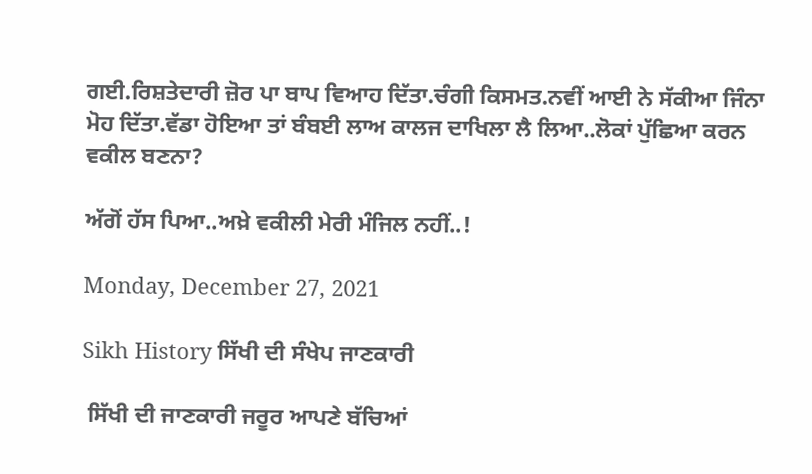ਗਈ.ਰਿਸ਼ਤੇਦਾਰੀ ਜ਼ੋਰ ਪਾ ਬਾਪ ਵਿਆਹ ਦਿੱਤਾ.ਚੰਗੀ ਕਿਸਮਤ.ਨਵੀਂ ਆਈ ਨੇ ਸੱਕੀਆ ਜਿੰਨਾ ਮੋਹ ਦਿੱਤਾ.ਵੱਡਾ ਹੋਇਆ ਤਾਂ ਬੰਬਈ ਲਾਅ ਕਾਲਜ ਦਾਖਿਲਾ ਲੈ ਲਿਆ..ਲੋਕਾਂ ਪੁੱਛਿਆ ਕਰਨ ਵਕੀਲ ਬਣਨਾ?

ਅੱਗੋਂ ਹੱਸ ਪਿਆ..ਅਖ਼ੇ ਵਕੀਲੀ ਮੇਰੀ ਮੰਜਿਲ ਨਹੀਂ..!

Monday, December 27, 2021

Sikh History ਸਿੱਖੀ ਦੀ ਸੰਖੇਪ ਜਾਣਕਾਰੀ

 ਸਿੱਖੀ ਦੀ ਜਾਣਕਾਰੀ ਜਰੂਰ ਆਪਣੇ ਬੱਚਿਆਂ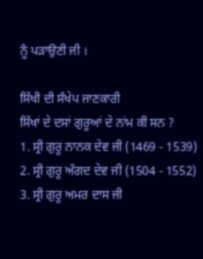ਨੂੰ ਪੜਾਉਣੀ ਜੀ ।

ਸਿੱਖੀ ਦੀ ਸੰਖੇਪ ਜਾਣਕਾਰੀ
ਸਿੱਖਾਂ ਦੇ ਦਸਾਂ ਗੁਰੂਆਂ ਦੇ ਨਾਂਮ ਕੀ ਸਨ ?
1. ਸ੍ਰੀ ਗੁਰੂ ਨਾਨਕ ਦੇਵ ਜੀ (1469 - 1539)
2. ਸ੍ਰੀ ਗੁਰੂ ਅੰਗਦ ਦੇਵ ਜੀ (1504 - 1552)
3. ਸ੍ਰੀ ਗੁਰੂ ਅਮਰ ਦਾਸ ਜੀ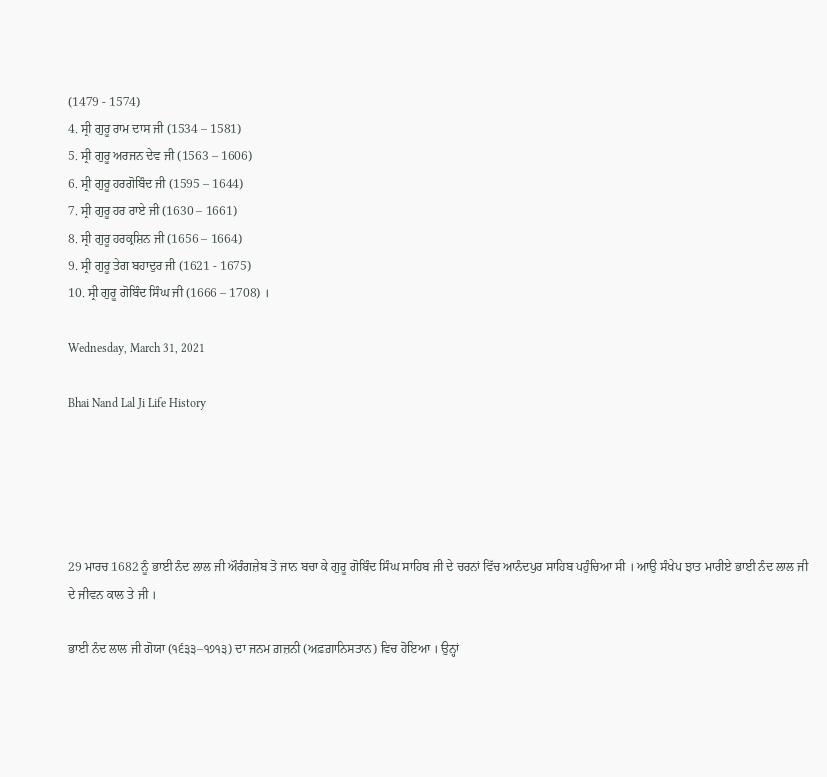(1479 - 1574)
4. ਸ੍ਰੀ ਗੁਰੂ ਰਾਮ ਦਾਸ ਜੀ (1534 – 1581)
5. ਸ੍ਰੀ ਗੁਰੂ ਅਰਜਨ ਦੇਵ ਜੀ (1563 – 1606)
6. ਸ੍ਰੀ ਗੁਰੂ ਹਰਗੋਬਿੰਦ ਜੀ (1595 – 1644)
7. ਸ੍ਰੀ ਗੁਰੂ ਹਰ ਰਾਏ ਜੀ (1630 – 1661)
8. ਸ੍ਰੀ ਗੁਰੂ ਹਰਕ੍ਰਸ਼ਿਨ ਜੀ (1656 – 1664)
9. ਸ੍ਰੀ ਗੁਰੂ ਤੇਗ ਬਹਾਦੁਰ ਜੀ (1621 - 1675)
10. ਸ੍ਰੀ ਗੁਰੂ ਗੋਬਿੰਦ ਸਿੰਘ ਜੀ (1666 – 1708) ।

Wednesday, March 31, 2021

Bhai Nand Lal Ji Life History





29 ਮਾਰਚ 1682 ਨੂੰ ਭਾਈ ਨੰਦ ਲਾਲ ਜੀ ਔਰੰਗਜ਼ੇਬ ਤੋ ਜਾਨ ਬਚਾ ਕੇ ਗੁਰੂ ਗੋਬਿੰਦ ਸਿੰਘ ਸਾਹਿਬ ਜੀ ਦੇ ਚਰਨਾਂ ਵਿੱਚ ਆਨੰਦਪੁਰ ਸਾਹਿਬ ਪਹੁੰਚਿਆ ਸੀ । ਆਉ ਸੰਖੇਪ ਝਾਤ ਮਾਰੀਏ ਭਾਈ ਨੰਦ ਲਾਲ ਜੀ ਦੇ ਜੀਵਨ ਕਾਲ ਤੇ ਜੀ ।

ਭਾਈ ਨੰਦ ਲਾਲ ਜੀ ਗੋਯਾ (੧੬੩੩–੧੭੧੩) ਦਾ ਜਨਮ ਗ਼ਜ਼ਨੀ (ਅਫ਼ਗ਼ਾਨਿਸਤਾਨ) ਵਿਚ ਹੋਇਆ । ਉਨ੍ਹਾਂ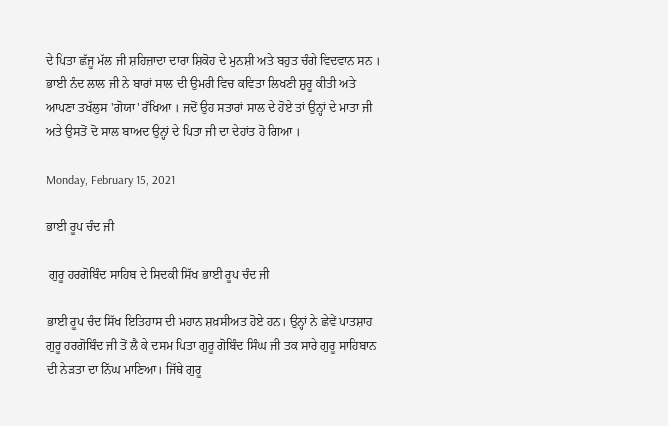ਦੇ ਪਿਤਾ ਛੱਜੂ ਮੱਲ ਜੀ ਸ਼ਹਿਜ਼ਾਦਾ ਦਾਰਾ ਸ਼ਿਕੋਹ ਦੇ ਮੁਨਸ਼ੀ ਅਤੇ ਬਹੁਤ ਚੰਗੇ ਵਿਦਵਾਨ ਸਨ । ਭਾਈ ਨੰਦ ਲਾਲ ਜੀ ਨੇ ਬਾਰਾਂ ਸਾਲ ਦੀ ਉਮਰੀ ਵਿਚ ਕਵਿਤਾ ਲਿਖਣੀ ਸ਼ੁਰੂ ਕੀਤੀ ਅਤੇ ਆਪਣਾ ਤਖੱਲੁਸ 'ਗੋਯਾ' ਰੱਖਿਆ । ਜਦੋਂ ਉਹ ਸਤਾਰਾਂ ਸਾਲ ਦੇ ਹੋਏ ਤਾਂ ਉਨ੍ਹਾਂ ਦੇ ਮਾਤਾ ਜੀ ਅਤੇ ਉਸਤੋਂ ਦੋ ਸਾਲ ਬਾਅਦ ਉਨ੍ਹਾਂ ਦੇ ਪਿਤਾ ਜੀ ਦਾ ਦੇਹਾਂਤ ਹੋ ਗਿਆ ।

Monday, February 15, 2021

ਭਾਈ ਰੂਪ ਚੰਦ ਜੀ

 ਗੁਰੂ ਹਰਗੋਬਿੰਦ ਸਾਹਿਬ ਦੇ ਸਿਦਕੀ ਸਿੱਖ ਭਾਈ ਰੂਪ ਚੰਦ ਜੀ

ਭਾਈ ਰੂਪ ਚੰਦ ਸਿੱਖ ਇਤਿਹਾਸ ਦੀ ਮਹਾਨ ਸ਼ਖ਼ਸੀਅਤ ਹੋਏ ਹਨ। ਉਨ੍ਹਾਂ ਨੇ ਛੇਵੇਂ ਪਾਤਸ਼ਾਹ ਗੁਰੂ ਹਰਗੋਬਿੰਦ ਜੀ ਤੋਂ ਲੈ ਕੇ ਦਸਮ ਪਿਤਾ ਗੁਰੂ ਗੋਬਿੰਦ ਸਿੰਘ ਜੀ ਤਕ ਸਾਰੇ ਗੁਰੂ ਸਾਹਿਬਾਨ ਦੀ ਨੇੜਤਾ ਦਾ ਨਿੱਘ ਮਾਣਿਆ। ਜਿੱਥੇ ਗੁਰੂ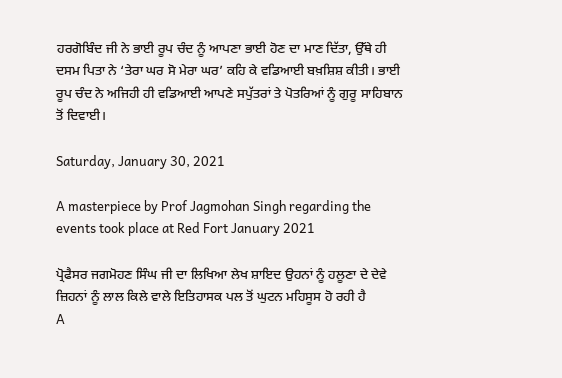ਹਰਗੋਬਿੰਦ ਜੀ ਨੇ ਭਾਈ ਰੂਪ ਚੰਦ ਨੂੰ ਆਪਣਾ ਭਾਈ ਹੋਣ ਦਾ ਮਾਣ ਦਿੱਤਾ, ਉੱਥੇ ਹੀ ਦਸਮ ਪਿਤਾ ਨੇ ‘ਤੇਰਾ ਘਰ ਸੋ ਮੇਰਾ ਘਰ’ ਕਹਿ ਕੇ ਵਡਿਆਈ ਬਖ਼ਸ਼ਿਸ਼ ਕੀਤੀ। ਭਾਈ ਰੂਪ ਚੰਦ ਨੇ ਅਜਿਹੀ ਹੀ ਵਡਿਆਈ ਆਪਣੇ ਸਪੁੱਤਰਾਂ ਤੇ ਪੋਤਰਿਆਂ ਨੂੰ ਗੁਰੂ ਸਾਹਿਬਾਨ ਤੋਂ ਦਿਵਾਈ।

Saturday, January 30, 2021

A masterpiece by Prof Jagmohan Singh regarding the events took place at Red Fort January 2021

ਪ੍ਰੋਫੈਸਰ ਜਗਮੋਹਣ ਸਿੰਘ ਜੀ ਦਾ ਲਿਖਿਆ ਲੇਖ ਸ਼ਾਇਦ ਉਹਨਾਂ ਨੂੰ ਹਲੂਣਾ ਦੇ ਦੇਵੇ ਜ਼ਿਹਨਾਂ ਨੂੰ ਲਾਲ ਕਿਲੇ ਵਾਲੇ ਇਤਿਹਾਸਕ ਪਲ ਤੋਂ ਘੁਟਨ ਮਹਿਸੂਸ ਹੋ ਰਹੀ ਹੈ
A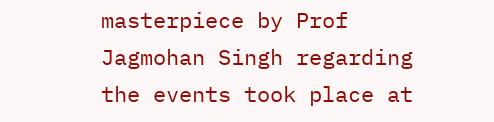masterpiece by Prof Jagmohan Singh regarding the events took place at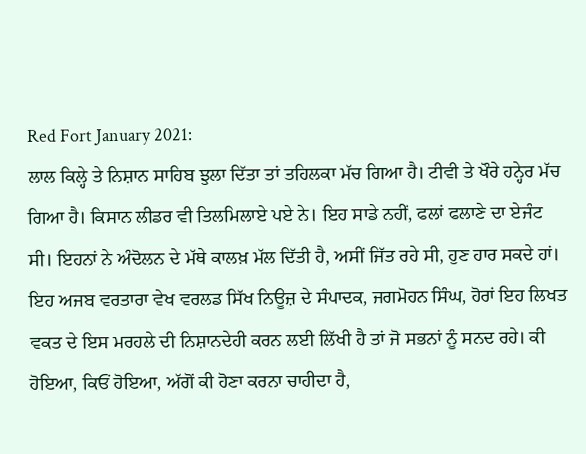Red Fort January 2021:
ਲਾਲ ਕਿਲ੍ਹੇ ਤੇ ਨਿਸ਼ਾਨ ਸਾਹਿਬ ਝੁਲਾ ਦਿੱਤਾ ਤਾਂ ਤਹਿਲਕਾ ਮੱਚ ਗਿਆ ਹੈ। ਟੀਵੀ ਤੇ ਖੌਰੇ ਹਨ੍ਹੇਰ ਮੱਚ ਗਿਆ ਹੈ। ਕਿਸਾਨ ਲੀਡਰ ਵੀ ਤਿਲਮਿਲਾਏ ਪਏ ਨੇ। ਇਹ ਸਾਡੇ ਨਹੀਂ, ਫਲਾਂ ਫਲਾਣੇ ਦਾ ਏਜੰਟ ਸੀ। ਇਹਨਾਂ ਨੇ ਅੰਦੋਲਨ ਦੇ ਮੱਥੇ ਕਾਲਖ਼ ਮੱਲ ਦਿੱਤੀ ਹੈ, ਅਸੀਂ ਜਿੱਤ ਰਹੇ ਸੀ, ਹੁਣ ਹਾਰ ਸਕਦੇ ਹਾਂ। ਇਹ ਅਜਬ ਵਰਤਾਰਾ ਵੇਖ ਵਰਲਡ ਸਿੱਖ ਨਿਊਜ਼ ਦੇ ਸੰਪਾਦਕ, ਜਗਮੋਹਨ ਸਿੰਘ, ਹੋਰਾਂ ਇਹ ਲਿਖਤ ਵਕਤ ਦੇ ਇਸ ਮਰਹਲੇ ਦੀ ਨਿਸ਼ਾਨਦੇਹੀ ਕਰਨ ਲਈ ਲਿੱਖੀ ਹੈ ਤਾਂ ਜੋ ਸਭਨਾਂ ਨੂੰ ਸਨਦ ਰਹੇ। ਕੀ ਹੋਇਆ, ਕਿਓਂ ਹੋਇਆ, ਅੱਗੋਂ ਕੀ ਹੋਣਾ ਕਰਨਾ ਚਾਹੀਦਾ ਹੈ,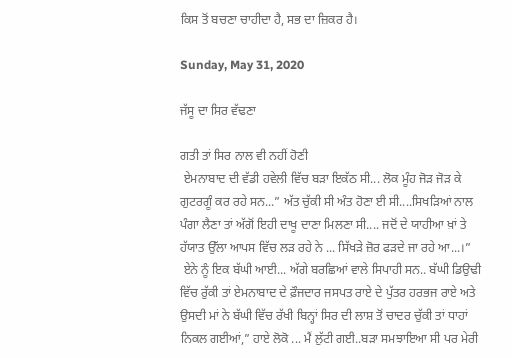ਕਿਸ ਤੋਂ ਬਚਣਾ ਚਾਹੀਦਾ ਹੈ, ਸਭ ਦਾ ਜ਼ਿਕਰ ਹੈ।

Sunday, May 31, 2020

ਜੱਸੂ ਦਾ ਸਿਰ ਵੱਢਣਾ

ਗਤੀ ਤਾਂ ਸਿਰ ਨਾਲ ਵੀ ਨਹੀਂ ਹੋਣੀ
 ਏਮਨਾਬਾਦ ਦੀ ਵੱਡੀ ਹਵੇਲੀ ਵਿੱਚ ਬੜਾ ਇਕੱਠ ਸੀ... ਲੋਕ ਮੂੰਹ ਜੋੜ ਜੋੜ ਕੇ ਗੁਟਰਗੂੰ ਕਰ ਰਹੇ ਸਨ...” ਅੱਤ ਚੁੱਕੀ ਸੀ ਅੰਤ ਹੋਣਾ ਈ ਸੀ....ਸਿਖੜਿਆਂ ਨਾਲ ਪੰਗਾ ਲੈਣਾ ਤਾਂ ਅੱਗੋਂ ਇਹੀ ਦਾਖੂ ਦਾਣਾ ਮਿਲਣਾ ਸੀ.... ਜਦੋਂ ਦੇ ਯਾਹੀਆ ਖ਼ਾਂ ਤੇ ਹੱਯਾਤ ਉੱਲਾ ਆਪਸ ਵਿੱਚ ਲੜ ਰਹੇ ਨੇ ... ਸਿੱਖੜੇ ਜ਼ੋਰ ਫੜਦੇ ਜਾ ਰਹੇ ਆ...।”
 ਏਨੇ ਨੂੰ ਇਕ ਬੱਘੀ ਆਈ... ਅੱਗੇ ਬਰਛਿਆਂ ਵਾਲੇ ਸਿਪਾਹੀ ਸਨ.. ਬੱਘੀ ਡਿਉਢੀ ਵਿੱਚ ਰੁੱਕੀ ਤਾਂ ਏਮਨਾਬਾਦ ਦੇ ਫ਼ੌਜਦਾਰ ਜਸਪਤ ਰਾਏ ਦੇ ਪੁੱਤਰ ਹਰਭਜ ਰਾਏ ਅਤੇ ਉਸਦੀ ਮਾਂ ਨੇ ਬੱਘੀ ਵਿੱਚ ਰੱਖੀ ਬਿਨ੍ਹਾਂ ਸਿਰ ਦੀ ਲਾਸ਼ ਤੋਂ ਚਾਦਰ ਚੁੱਕੀ ਤਾਂ ਧਾਹਾਂ ਨਿਕਲ ਗਈਆਂ,” ਹਾਏ ਲੋਕੋ ... ਮੈਂ ਲੁੱਟੀ ਗਈ..ਬੜਾ ਸਮਝਾਇਆ ਸੀ ਪਰ ਮੇਰੀ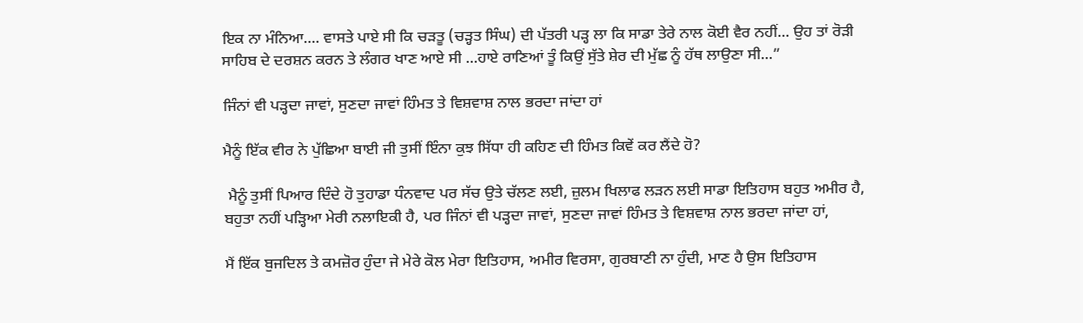ਇਕ ਨਾ ਮੰਨਿਆ.... ਵਾਸਤੇ ਪਾਏ ਸੀ ਕਿ ਚੜਤੂ (ਚੜ੍ਹਤ ਸਿੰਘ) ਦੀ ਪੱਤਰੀ ਪੜ੍ਹ ਲਾ ਕਿ ਸਾਡਾ ਤੇਰੇ ਨਾਲ ਕੋਈ ਵੈਰ ਨਹੀਂ... ਉਹ ਤਾਂ ਰੋੜੀ ਸਾਹਿਬ ਦੇ ਦਰਸ਼ਨ ਕਰਨ ਤੇ ਲੰਗਰ ਖਾਣ ਆਏ ਸੀ ...ਹਾਏ ਰਾਣਿਆਂ ਤੂੰ ਕਿਉਂ ਸੁੱਤੇ ਸ਼ੇਰ ਦੀ ਮੁੱਛ ਨੂੰ ਹੱਥ ਲਾਉਣਾ ਸੀ...”

ਜਿੰਨਾਂ ਵੀ ਪੜ੍ਹਦਾ ਜਾਵਾਂ, ਸੁਣਦਾ ਜਾਵਾਂ ਹਿੰਮਤ ਤੇ ਵਿਸ਼ਵਾਸ਼ ਨਾਲ ਭਰਦਾ ਜਾਂਦਾ ਹਾਂ

ਮੈਨੂੰ ਇੱਕ ਵੀਰ ਨੇ ਪੁੱਛਿਆ ਬਾਈ ਜੀ ਤੁਸੀਂ ਇੰਨਾ ਕੁਝ ਸਿੱਧਾ ਹੀ ਕਹਿਣ ਦੀ ਹਿੰਮਤ ਕਿਵੇਂ ਕਰ ਲੈਂਦੇ ਹੋ?

 ਮੈਨੂੰ ਤੁਸੀਂ ਪਿਆਰ ਦਿੰਦੇ ਹੋ ਤੁਹਾਡਾ ਧੰਨਵਾਦ ਪਰ ਸੱਚ ਉਤੇ ਚੱਲਣ ਲਈ, ਜ਼ੁਲਮ ਖਿਲਾਫ ਲੜਨ ਲਈ ਸਾਡਾ ਇਤਿਹਾਸ ਬਹੁਤ ਅਮੀਰ ਹੈ, ਬਹੁਤਾ ਨਹੀਂ ਪੜ੍ਹਿਆ ਮੇਰੀ ਨਲਾਇਕੀ ਹੈ, ਪਰ ਜਿੰਨਾਂ ਵੀ ਪੜ੍ਹਦਾ ਜਾਵਾਂ, ਸੁਣਦਾ ਜਾਵਾਂ ਹਿੰਮਤ ਤੇ ਵਿਸ਼ਵਾਸ਼ ਨਾਲ ਭਰਦਾ ਜਾਂਦਾ ਹਾਂ,

ਮੈਂ ਇੱਕ ਬੁਜਦਿਲ ਤੇ ਕਮਜ਼ੋਰ ਹੁੰਦਾ ਜੇ ਮੇਰੇ ਕੋਲ ਮੇਰਾ ਇਤਿਹਾਸ, ਅਮੀਰ ਵਿਰਸਾ, ਗੁਰਬਾਣੀ ਨਾ ਹੁੰਦੀ, ਮਾਣ ਹੈ ਉਸ ਇਤਿਹਾਸ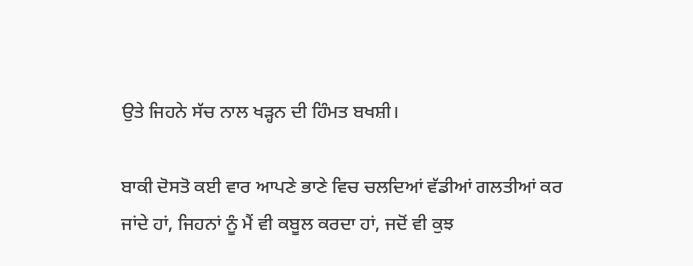ਉਤੇ ਜਿਹਨੇ ਸੱਚ ਨਾਲ ਖੜ੍ਹਨ ਦੀ ਹਿੰਮਤ ਬਖਸ਼ੀ।

ਬਾਕੀ ਦੋਸਤੋ ਕਈ ਵਾਰ ਆਪਣੇ ਭਾਣੇ ਵਿਚ ਚਲਦਿਆਂ ਵੱਡੀਆਂ ਗਲਤੀਆਂ ਕਰ ਜਾਂਦੇ ਹਾਂ, ਜਿਹਨਾਂ ਨੂੰ ਮੈਂ ਵੀ ਕਬੂਲ ਕਰਦਾ ਹਾਂ, ਜਦੋਂ ਵੀ ਕੁਝ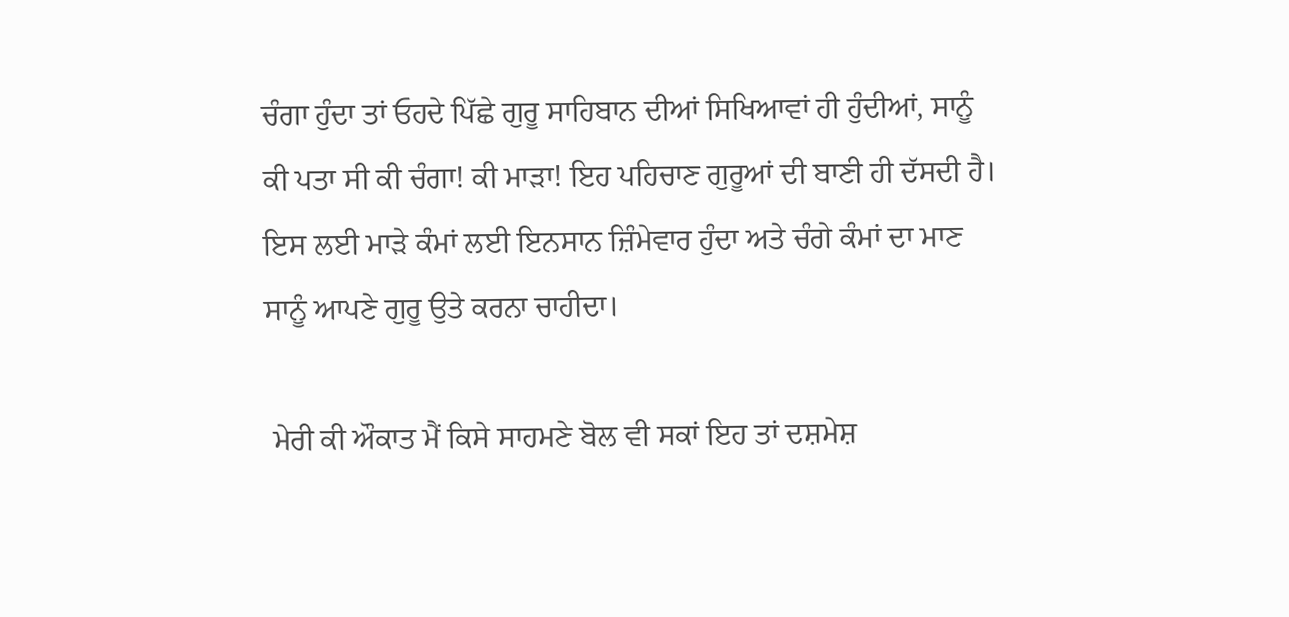ਚੰਗਾ ਹੁੰਦਾ ਤਾਂ ਓਹਦੇ ਪਿੱਛੇ ਗੁਰੂ ਸਾਹਿਬਾਨ ਦੀਆਂ ਸਿਖਿਆਵਾਂ ਹੀ ਹੁੰਦੀਆਂ, ਸਾਨੂੰ ਕੀ ਪਤਾ ਸੀ ਕੀ ਚੰਗਾ! ਕੀ ਮਾੜਾ! ਇਹ ਪਹਿਚਾਣ ਗੁਰੂਆਂ ਦੀ ਬਾਣੀ ਹੀ ਦੱਸਦੀ ਹੈ। ਇਸ ਲਈ ਮਾੜੇ ਕੰਮਾਂ ਲਈ ਇਨਸਾਨ ਜ਼ਿੰਮੇਵਾਰ ਹੁੰਦਾ ਅਤੇ ਚੰਗੇ ਕੰਮਾਂ ਦਾ ਮਾਣ ਸਾਨੂੰ ਆਪਣੇ ਗੁਰੂ ਉਤੇ ਕਰਨਾ ਚਾਹੀਦਾ।

 ਮੇਰੀ ਕੀ ਔਕਾਤ ਮੈਂ ਕਿਸੇ ਸਾਹਮਣੇ ਬੋਲ ਵੀ ਸਕਾਂ ਇਹ ਤਾਂ ਦਸ਼ਮੇਸ਼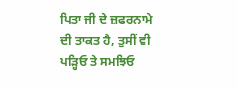ਪਿਤਾ ਜੀ ਦੇ ਜ਼ਫਰਨਾਮੇ ਦੀ ਤਾਕਤ ਹੈ, ਤੁਸੀਂ ਵੀ ਪੜ੍ਹਿਓ ਤੇ ਸਮਝਿਓ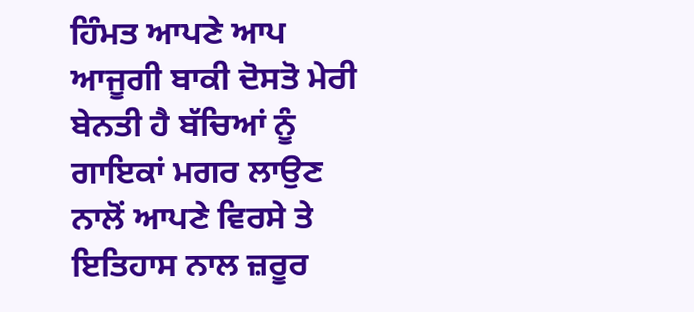ਹਿੰਮਤ ਆਪਣੇ ਆਪ ਆਜੂਗੀ ਬਾਕੀ ਦੋਸਤੋ ਮੇਰੀ ਬੇਨਤੀ ਹੈ ਬੱਚਿਆਂ ਨੂੰ ਗਾਇਕਾਂ ਮਗਰ ਲਾਉਣ ਨਾਲੋਂ ਆਪਣੇ ਵਿਰਸੇ ਤੇ ਇਤਿਹਾਸ ਨਾਲ ਜ਼ਰੂਰ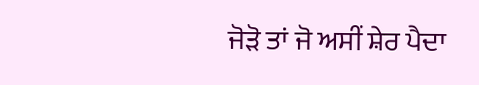ਜੋੜੋ ਤਾਂ ਜੋ ਅਸੀਂ ਸ਼ੇਰ ਪੈਦਾ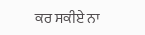ਕਰ ਸਕੀਏ ਨਾ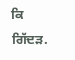ਕਿ ਗਿੱਦੜ.